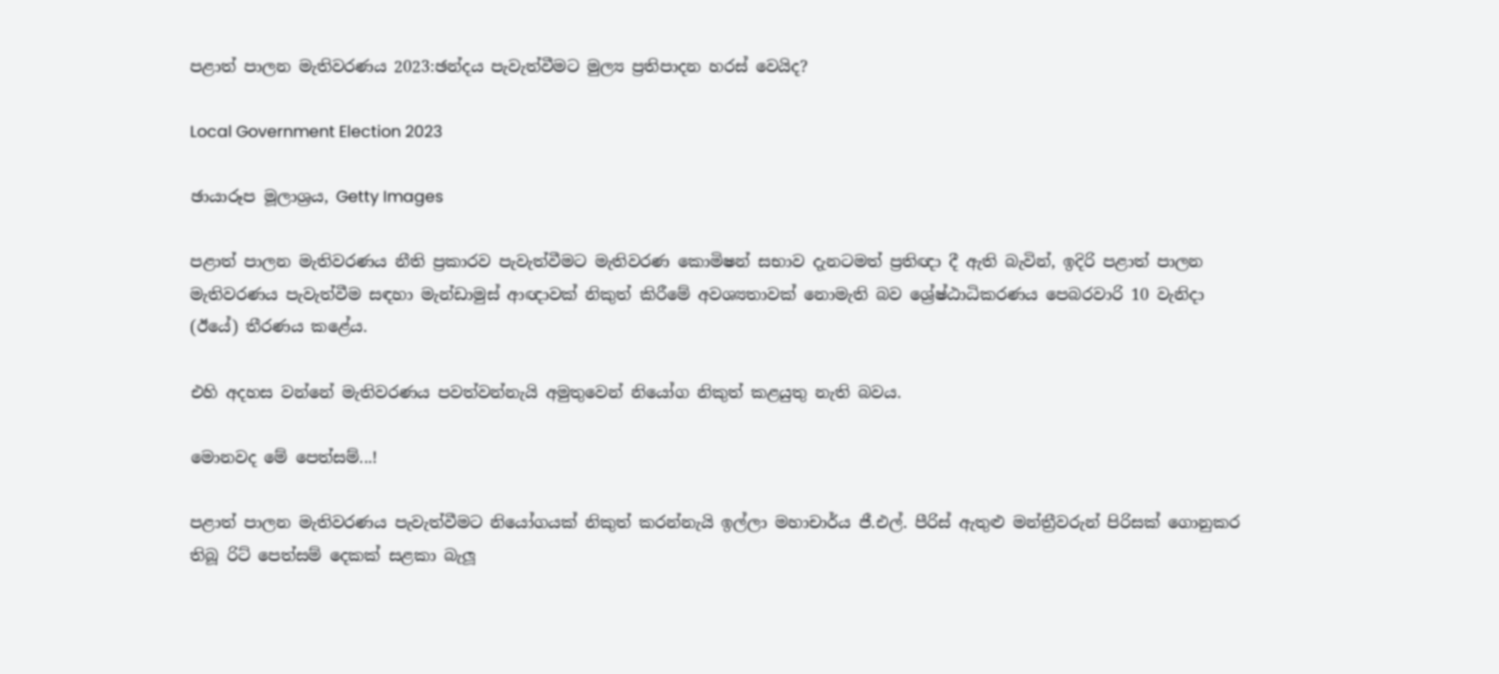පළාත් පාලන මැතිවරණය 2023:ඡන්දය පැවැත්වීමට මුල්‍ය ප්‍රතිපාදන හරස් වෙයිද?

Local Government Election 2023

ඡායාරූප මූලාශ්‍රය, Getty Images

පළාත් පාලන මැතිවරණය නීති ප්‍රකාරව පැවැත්වීමට මැතිවරණ කොමිෂන් සභාව දැනටමත් ප්‍රතිඥා දී ඇති බැවින්, ඉදිරි පළාත් පාලන මැතිවරණය පැවැත්වීම සඳහා මැන්ඩාමුස් ආඥාවක් නිකුත් කිරීමේ අවශ්‍යතාවක් නොමැති බව ශ්‍රේෂ්ඨාධිකරණය පෙබරවාරි 10 වැනිදා (ඊයේ) තීරණය කළේය.

එහි අදහස වන්නේ මැතිවරණය පවත්වන්නැයි අමුතුවෙන් නියෝග නිකුත් කළයුතු නැති බවය.

මොනවද මේ පෙත්සම්...!

පළාත් පාලන මැතිවරණය පැවැත්වීමට නියෝගයක් නිකුත් කරන්නැයි ඉල්ලා මහාචාර්ය ජී.එල්. පීරිස් ඇතුළු මන්ත්‍රීවරුන් පිරිසක් ගොනුකර තිබූ රිට් පෙත්සම් දෙකක් සළකා බැලූ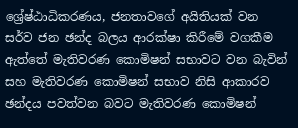ශ්‍රේෂ්ඨාධිකරණය, ජනතාවගේ අයිතියක් වන සර්ව ජන ඡන්ද බලය ආරක්ෂා කිරීමේ වගකීම ඇත්තේ මැතිවරණ කොමිෂන් සභාවට වන බැවින් සහ මැතිවරණ කොමිෂන් සභාව නිසි ආකාරව ඡන්දය පවත්වන බවට මැතිවරණ කොමිෂන්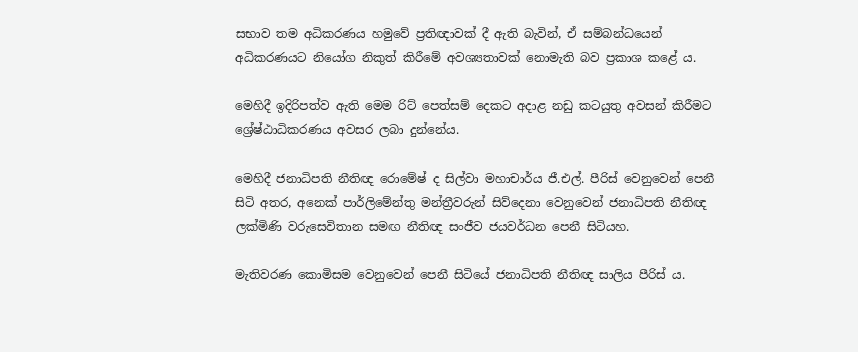සභාව තම අධිකරණය හමුවේ ප්‍රතිඥාවක් දී ඇති බැවින්, ඒ සම්බන්ධයෙන් අධිකරණයට නියෝග නිකුත් කිරීමේ අවශ්‍යතාවක් නොමැති බව ප්‍රකාශ කළේ ය.

මෙහිදී ඉදිරිපත්ව ඇති මෙම රිට් පෙත්සම් දෙකට අදාළ නඩු කටයුතු අවසන් කිරීමට ශ්‍රේෂ්ඨාධිකරණය අවසර ලබා දුන්නේය.

මෙහිදී ජනාධිපති නීතිඥ රොමේෂ් ද සිල්වා මහාචාර්ය ජී.එල්. පීරිස් වෙනුවෙන් පෙනී සිටි අතර, අනෙක් පාර්ලිමේන්තු මන්ත්‍රීවරුන් සිව්දෙනා වෙනුවෙන් ජනාධිපති නීතිඥ ලක්මිණි වරුසෙවිතාන සමඟ නීතිඥ සංජීව ජයවර්ධන පෙනී සිටියහ.

මැතිවරණ කොමිසම වෙනුවෙන් පෙනී සිටියේ ජනාධිපති නීතිඥ සාලිය පීරිස් ය.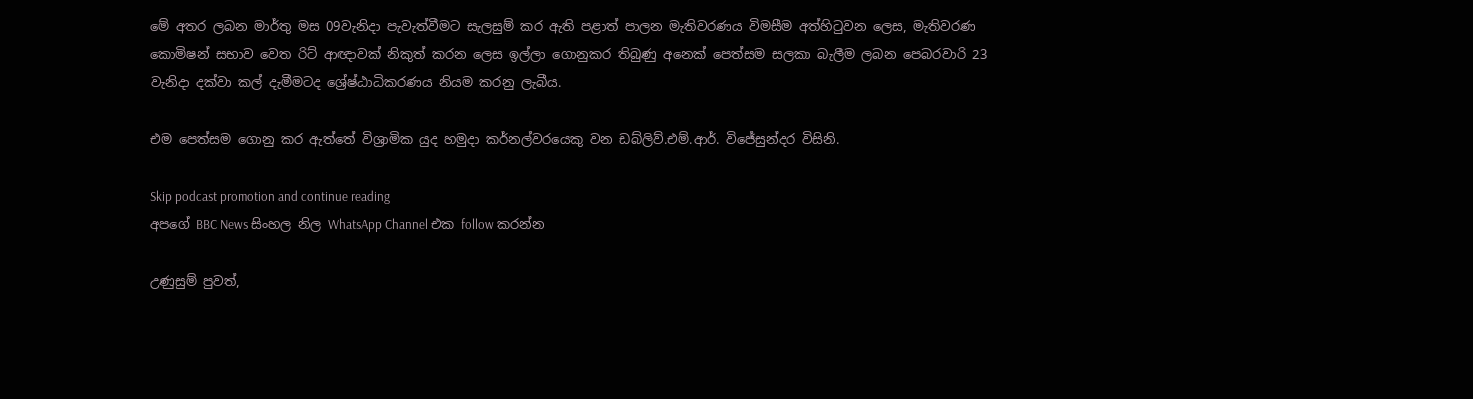මේ අතර ලබන මාර්තු මස 09වැනිදා පැවැත්වීමට සැලසුම් කර ඇති පළාත් පාලන මැතිවරණය විමසීම අත්හිටුවන ලෙස, මැතිවරණ කොමිෂන් සභාව වෙත රිට් ආඥාවක් නිකුත් කරන ලෙස ඉල්ලා ගොනුකර තිබුණු අනෙක් පෙත්සම සලකා බැලීම ලබන පෙබරවාරි 23 වැනිදා දක්වා කල් දැමීමටද ශ්‍රේෂ්ඨාධිකරණය නියම කරනු ලැබීය.

එම පෙත්සම ගොනු කර ඇත්තේ විශ්‍රාමික යුද හමුදා කර්නල්වරයෙකු වන ඩබ්ලිව්.එම්.ආර්. විජේසුන්දර විසිනි.

Skip podcast promotion and continue reading
අපගේ BBC News සිංහල නිල WhatsApp Channel එක follow කරන්න

උණුසුම් පුවත්,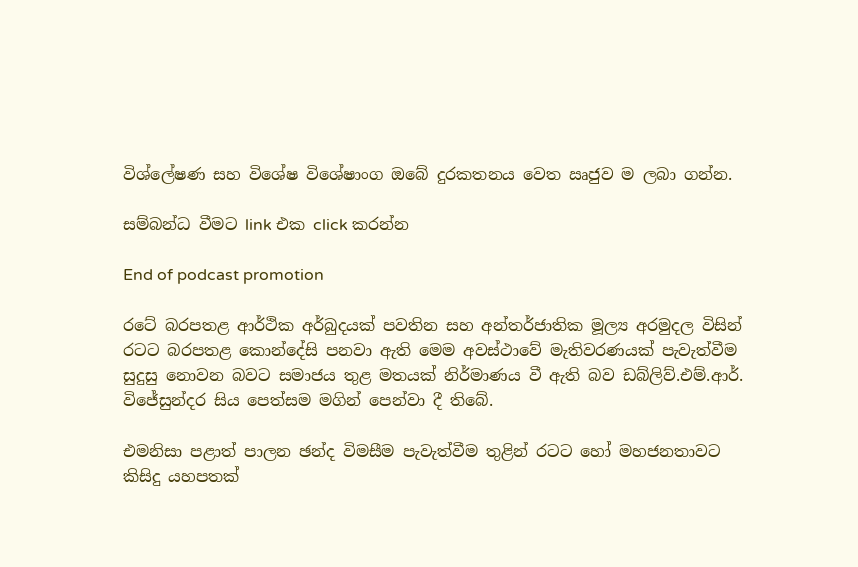විශ්ලේෂණ සහ විශේෂ විශේෂාංග ඔබේ දුරකතනය වෙත ඍජුව ම ලබා ගන්න.

සම්බන්ධ වීමට link එක click කරන්න

End of podcast promotion

රටේ බරපතළ ආර්ථික අර්බුදයක් පවතින සහ අන්තර්ජාතික මූල්‍ය අරමුදල විසින් රටට බරපතළ කොන්දේසි පනවා ඇති මෙම අවස්ථාවේ මැතිවරණයක් පැවැත්වීම සුදුසු නොවන බවට සමාජය තුළ මතයක් නිර්මාණය වී ඇති බව ඩබ්ලිව්.එම්.ආර්. විජේසුන්දර සිය පෙත්සම මගින් පෙන්වා දී තිබේ.

එමනිසා පළාත් පාලන ඡන්ද විමසීම පැවැත්වීම තුළින් රටට හෝ මහජනතාවට කිසිදු යහපතක්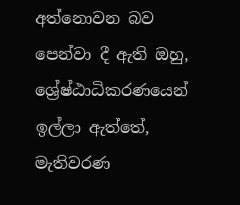අත්නොවන බව පෙන්වා දී ඇති ඔහු, ශ්‍රේෂ්ඨාධිකරණයෙන් ඉල්ලා ඇත්තේ, මැතිවරණ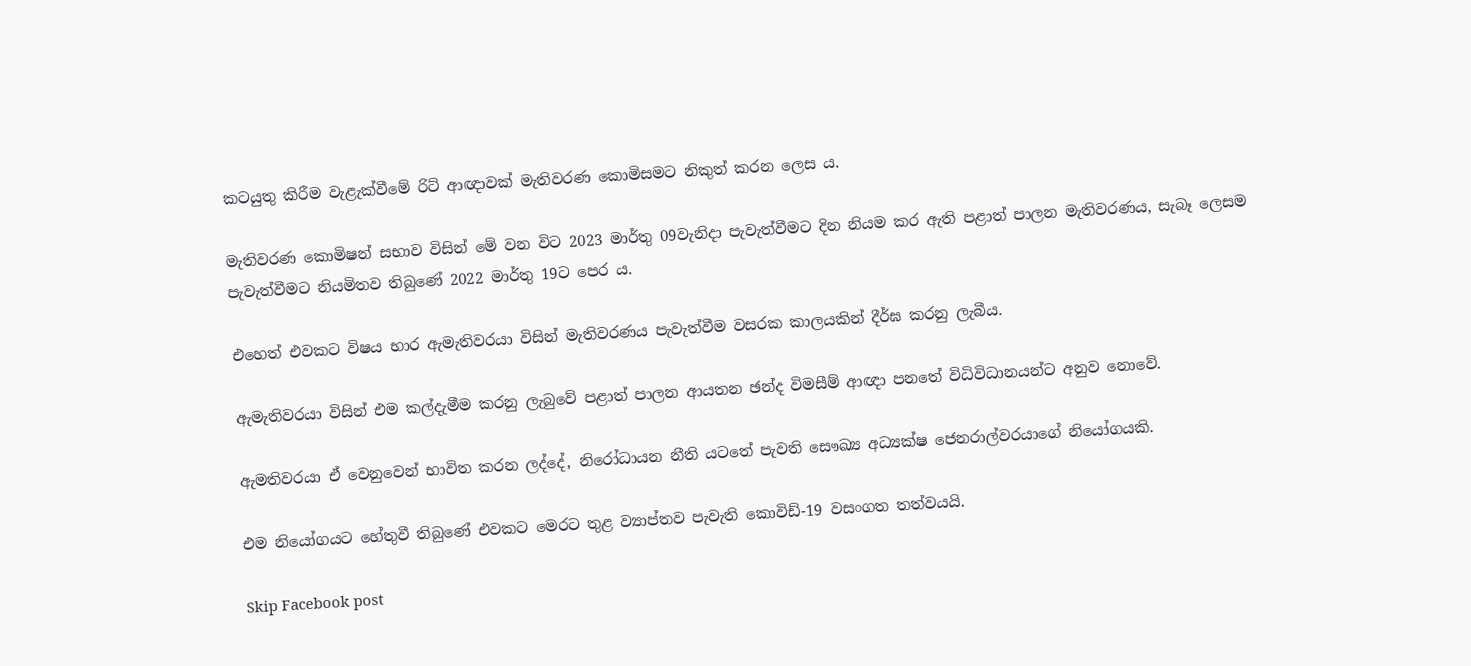කටයුතු කිරීම වැළැක්වීමේ රිට් ආඥාවක් මැතිවරණ කොමිසමට නිකුත් කරන ලෙස ය.

මැතිවරණ කොමිෂන් සභාව විසින් මේ වන විට 2023 මාර්තු 09වැනිදා පැවැත්වීමට දින නියම කර ඇති පළාත් පාලන මැතිවරණය, සැබෑ ලෙසම පැවැත්වීමට නියමිතව තිබුණේ 2022 මාර්තු 19ට පෙර ය.

එහෙත් එවකට විෂය භාර ඇමැතිවරයා විසින් මැතිවරණය පැවැත්වීම වසරක කාලයකින් දීර්ඝ කරනු ලැබීය.

ඇමැතිවරයා විසින් එම කල්දැමීම කරනු ලැබුවේ පළාත් පාලන ආයතන ඡන්ද විමසීම් ආඥා පනතේ විධිවිධානයන්ට අනුව නොවේ.

ඇමතිවරයා ඒ වෙනුවෙන් භාවිත කරන ලද්දේ, නිරෝධායන නීති යටතේ පැවති සෞඛ්‍ය අධ්‍යක්ෂ ජෙනරාල්වරයාගේ නියෝගයකි.

එම නියෝගයට හේතුවී තිබුණේ එවකට මෙරට තුළ ව්‍යාප්තව පැවැති කොවිඩ්-19 වසංගත තත්වයයි.

Skip Facebook post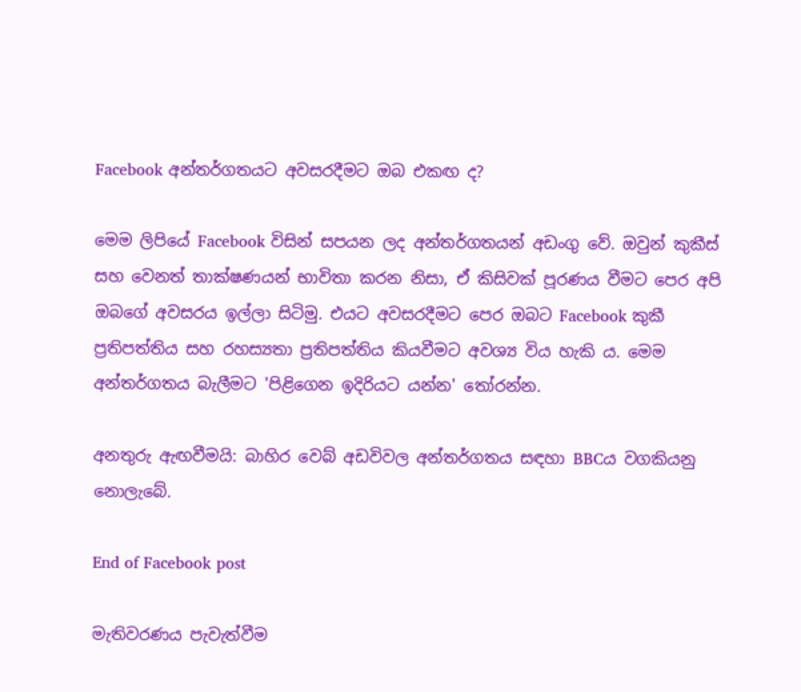Facebook අන්තර්ගතයට අවසරදීමට ඔබ එකඟ ද?

මෙම ලිපියේ Facebook විසින් සපයන ලද අන්තර්ගතයන් අඩංගු වේ. ඔවුන් කුකීස් සහ වෙනත් තාක්ෂණයන් භාවිතා කරන නිසා, ඒ කිසිවක් පූරණය වීමට පෙර අපි ඔබගේ අවසරය ඉල්ලා සිටිමු. එයට අවසරදීමට පෙර ඔබට Facebook කුකී ප්‍රතිපත්තිය සහ රහස්‍යතා ප්‍රතිපත්තිය කියවීමට අවශ්‍ය විය හැකි ය. මෙම අන්තර්ගතය බැලීමට 'පිළිගෙන ඉදිරියට යන්න' තෝරන්න.

අනතුරු ඇඟවීමයි: බාහිර වෙබ් අඩවිවල අන්තර්ගතය සඳහා BBCය වගකියනු නොලැබේ.

End of Facebook post

මැතිවරණය පැවැත්වීම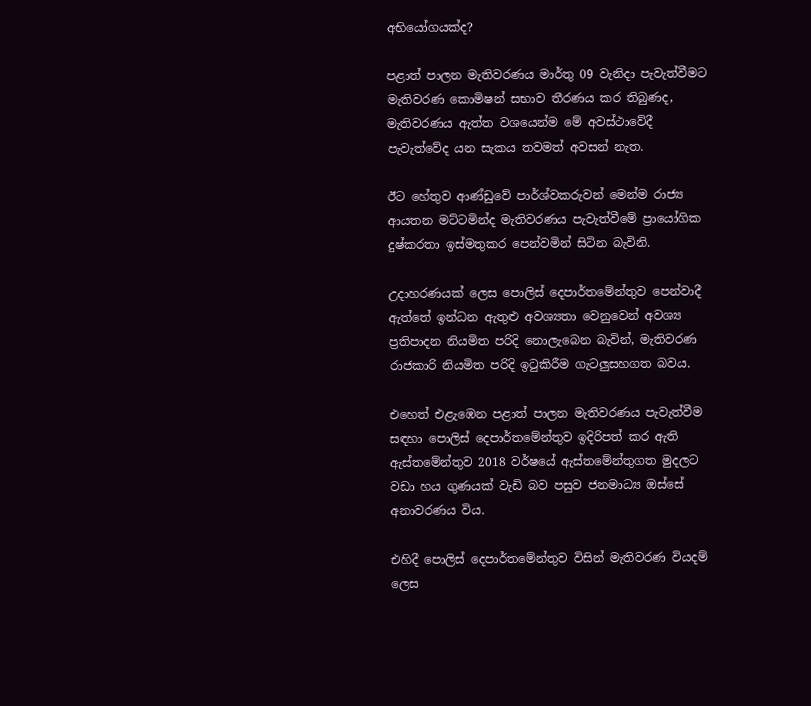අභියෝගයක්ද?

පළාත් පාලන මැතිවරණය මාර්තු 09 වැනිදා පැවැත්වීමට මැතිවරණ කොමිෂන් සභාව තීරණය කර තිබුණද, මැතිවරණය ඇත්ත වශයෙන්ම මේ අවස්ථාවේදී පැවැත්වේද යන සැකය තවමත් අවසන් නැත.

ඊට හේතුව ආණ්ඩුවේ පාර්ශ්වකරුවන් මෙන්ම රාජ්‍ය ආයතන මට්ටමින්ද මැතිවරණය පැවැත්වීමේ ප්‍රායෝගික දුෂ්කරතා ඉස්මතුකර පෙන්වමින් සිටින බැවිනි.

උදාහරණයක් ලෙස පොලිස් දෙපාර්තමේන්තුව පෙන්වාදී ඇත්තේ ඉන්ධන ඇතුළු අවශ්‍යතා වෙනුවෙන් අවශ්‍ය ප්‍රතිපාදන නියමිත පරිදි නොලැබෙන බැවින්, මැතිවරණ රාජකාරි නියමිත පරිදි ඉටුකිරීම ගැටලුසහගත බවය.

එහෙත් එළැඹෙන පළාත් පාලන මැතිවරණය පැවැත්වීම සඳහා පොලිස් දෙපාර්තමේන්තුව ඉදිරිපත් කර ඇති ඇස්තමේන්තුව 2018 වර්ෂයේ ඇස්තමේන්තුගත මුදලට වඩා හය ගුණයක් වැඩි බව පසුව ජනමාධ්‍ය ඔස්සේ අනාවරණය විය.

එහිදී පොලිස් දෙපාර්තමේන්තුව විසින් මැතිවරණ වියදම් ලෙස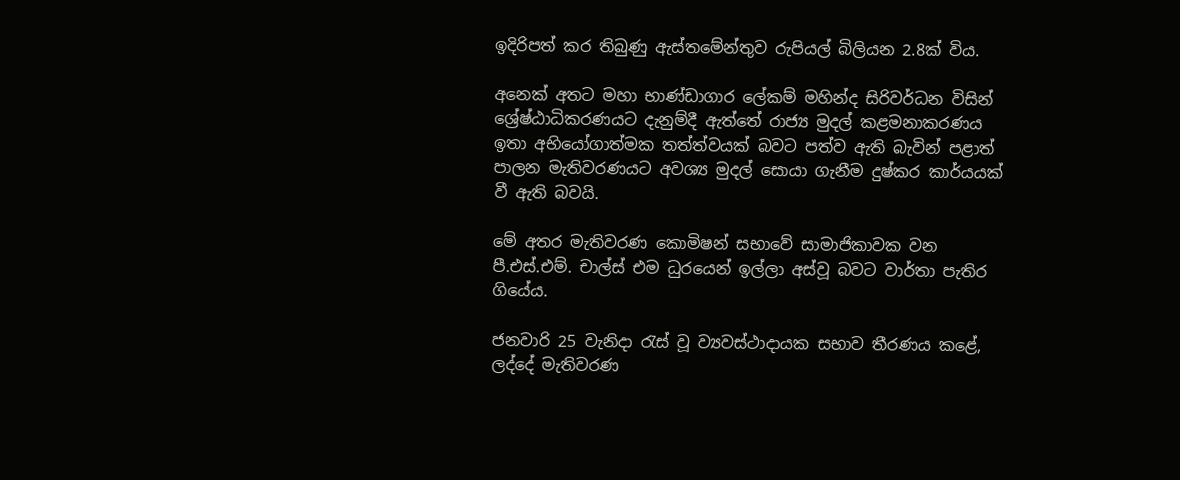ඉදිරිපත් කර තිබුණු ඇස්තමේන්තුව රුපියල් බිලියන 2.8ක් විය.

අනෙක් අතට මහා භාණ්ඩාගාර ලේකම් මහින්ද සිරිවර්ධන විසින් ශ්‍රේෂ්ඨාධිකරණයට දැනුම්දී ඇත්තේ රාජ්‍ය මුදල් කළමනාකරණය ඉතා අභියෝගාත්මක තත්ත්වයක් බවට පත්ව ඇති බැවින් පළාත් පාලන මැතිවරණයට අවශ්‍ය මුදල් සොයා ගැනීම දුෂ්කර කාර්යයක් වී ඇති බවයි.

මේ අතර මැතිවරණ කොමිෂන් සභාවේ සාමාජිකාවක වන පී.එස්.එම්. චාල්ස් එම ධුරයෙන් ඉල්ලා අස්වූ බවට වාර්තා පැතිර ගියේය.

ජනවාරි 25 වැනිදා රැස් වූ ව්‍යවස්ථාදායක සභාව තීරණය කළේ, ලද්දේ මැතිවරණ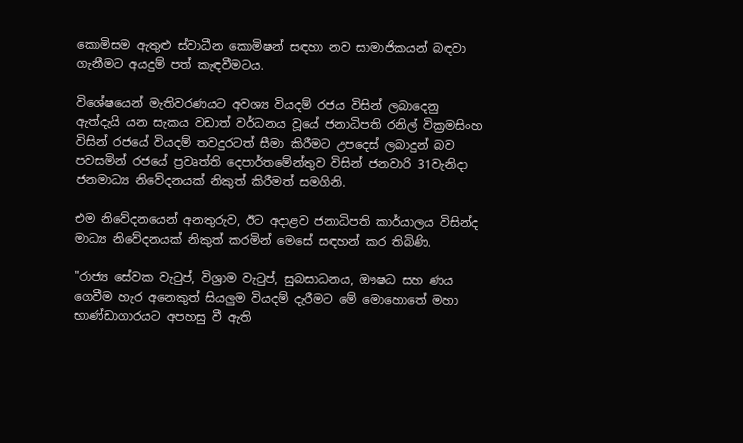කොමිසම ඇතුළු ස්වාධීන කොමිෂන් සඳහා නව සාමාජිකයන් බඳවා ගැනීමට අයදුම් පත් කැඳවීමටය.

විශේෂයෙන් මැතිවරණයට අවශ්‍ය වියදම් රජය විසින් ලබාදෙනු ඇත්දැයි යන සැකය වඩාත් වර්ධනය වූයේ ජනාධිපති රනිල් වික්‍රමසිංහ විසින් රජයේ වියදම් තවදුරටත් සීමා කිරීමට උපදෙස් ලබාදුන් බව පවසමින් රජයේ ප්‍රවෘත්ති දෙපාර්තමේන්තුව විසින් ජනවාරි 31වැනිදා ජනමාධ්‍ය නිවේදනයක් නිකුත් කිරීමත් සමගිනි.

එම නිවේදනයෙන් අනතුරුව, ඊට අදාළව ජනාධිපති කාර්යාලය විසින්ද මාධ්‍ය නිවේදනයක් නිකුත් කරමින් මෙසේ සඳහන් කර තිබිණි.

"රාජ්‍ය සේවක වැටුප්, විශ්‍රාම වැටුප්, සුබසාධනය, ඖෂධ සහ ණය ගෙවීම හැර අනෙකුත් සියලුම වියදම් දැරීමට මේ මොහොතේ මහා භාණ්ඩාගාරයට අපහසු වී ඇති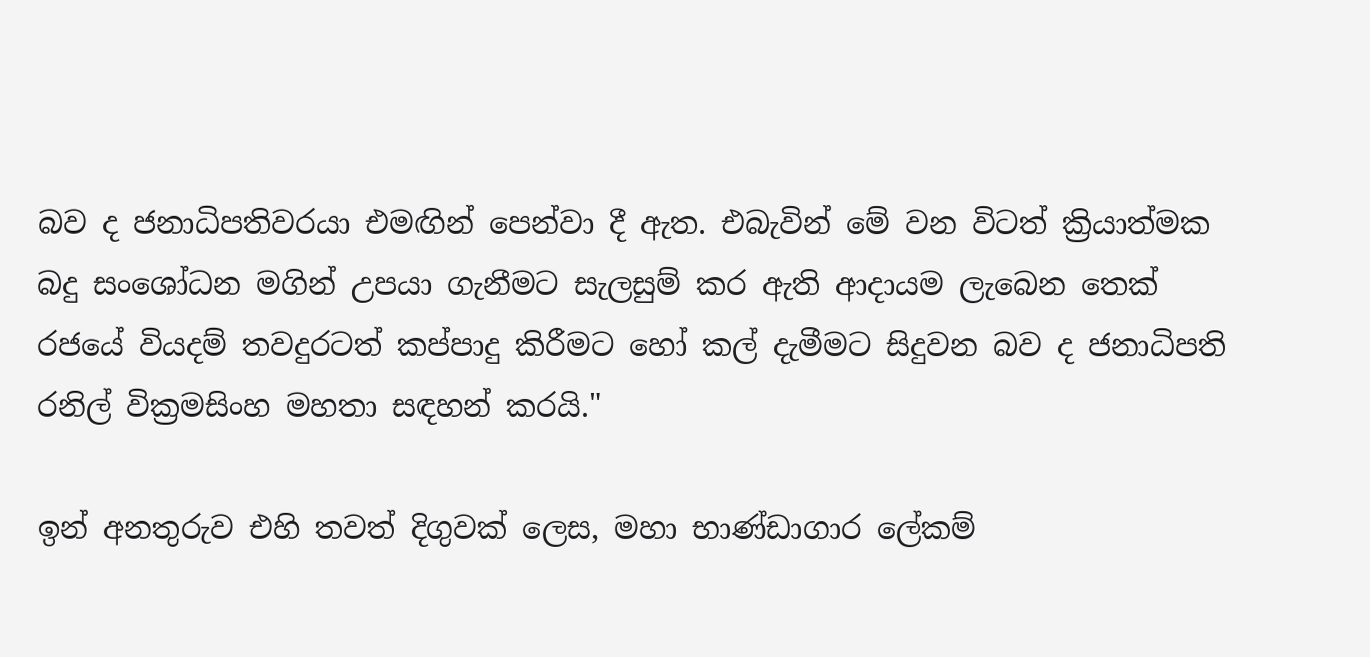බව ද ජනාධිපතිවරයා එමඟින් පෙන්වා දී ඇත. එබැවින් මේ වන විටත් ක්‍රියාත්මක බදු සංශෝධන මගින් උපයා ගැනීමට සැලසුම් කර ඇති ආදායම ලැබෙන තෙක් රජයේ වියදම් තවදුරටත් කප්පාදු කිරීමට හෝ කල් දැමීමට සිදුවන බව ද ජනාධිපති රනිල් වික්‍රමසිංහ මහතා සඳහන් කරයි."

ඉන් අනතුරුව එහි තවත් දිගුවක් ලෙස, මහා භාණ්ඩාගාර ලේකම්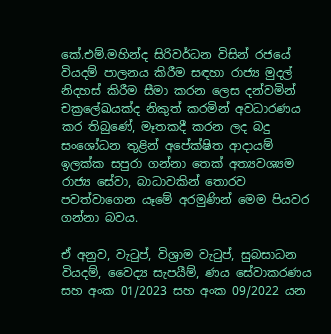කේ.එම්.මහින්ද සිරිවර්ධන විසින් රජයේ වියදම් පාලනය කිරීම සඳහා රාජ්‍ය මුදල් නිදහස් කිරීම සීමා කරන ලෙස දන්වමින් චක්‍රලේඛයක්ද නිකුත් කරමින් අවධාරණය කර තිබුණේ, මෑතකදී කරන ලද බදු සංශෝධන තුළින් අපේක්ෂිත ආදායම් ඉලක්ක සපුරා ගන්නා තෙක් අත්‍යවශ්‍යම රාජ්‍ය සේවා, බාධාවකින් තොරව පවත්වාගෙන යෑමේ අරමුණින් මෙම පියවර ගන්නා බවය.

ඒ අනුව, වැටුප්, විශ්‍රාම වැටුප්, සුබසාධන වියදම්, වෛද්‍ය සැපයීම්, ණය සේවාකරණය සහ අංක 01/2023 සහ අංක 09/2022 යන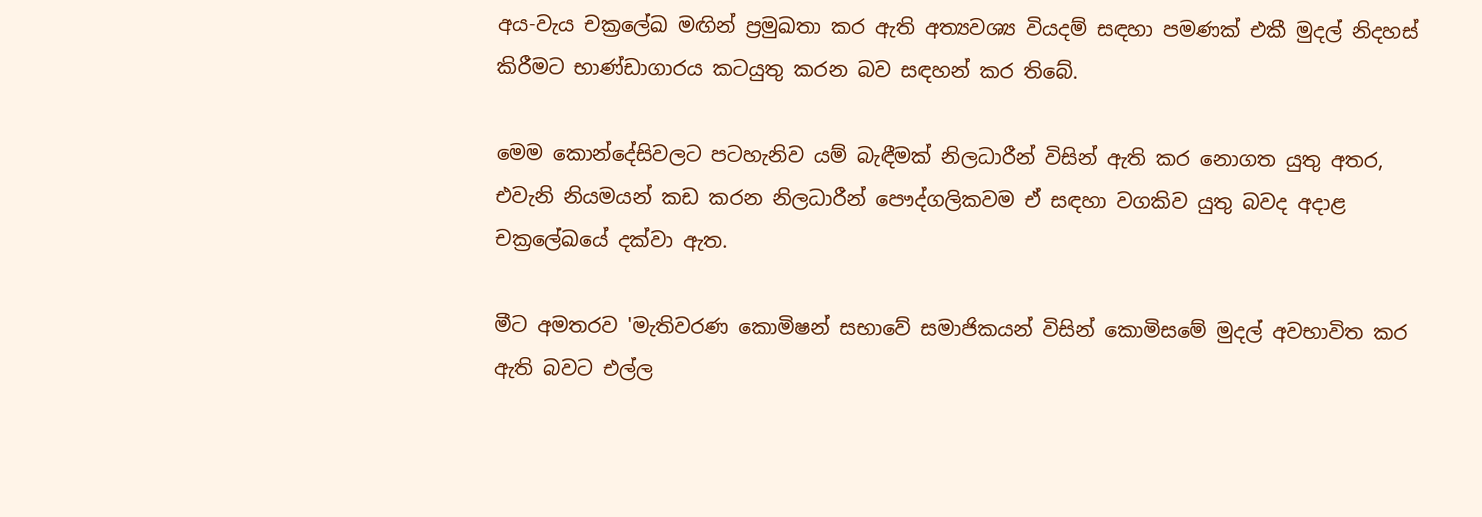අය-වැය චක්‍රලේඛ මඟින් ප්‍රමුඛතා කර ඇති අත්‍යවශ්‍ය වියදම් සඳහා පමණක් එකී මුදල් නිදහස් කිරීමට භාණ්ඩාගාරය කටයුතු කරන බව සඳහන් කර තිබේ.

මෙම කොන්දේසිවලට පටහැනිව යම් බැඳීමක් නිලධාරීන් විසින් ඇති කර නොගත යුතු අතර, එවැනි නියමයන් කඩ කරන නිලධාරීන් පෞද්ගලිකවම ඒ සඳහා වගකිව යුතු බවද අදාළ චක්‍රලේඛයේ දක්වා ඇත.

මීට අමතරව 'මැතිවරණ කොමිෂන් සභාවේ සමාජිකයන් විසින් කොමිසමේ මුදල් අවභාවිත කර ඇති බවට එල්ල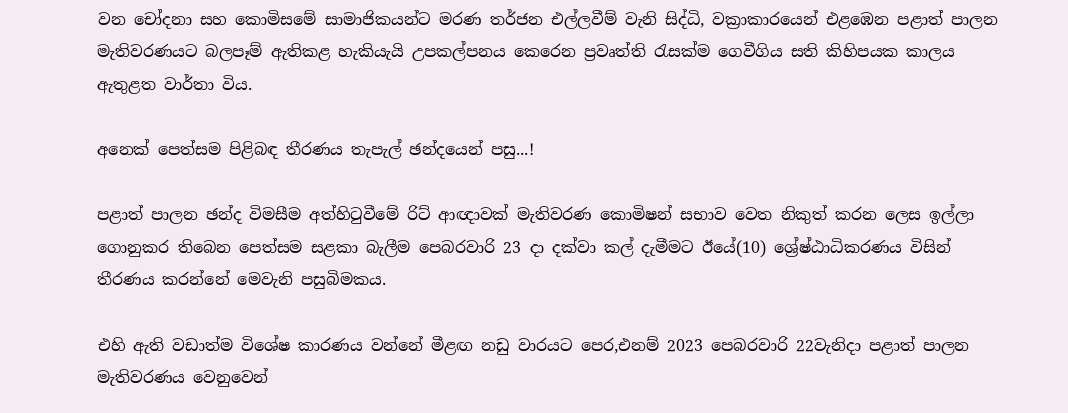වන චෝදනා සහ කොමිසමේ සාමාජිකයන්ට මරණ තර්ජන එල්ලවීම් වැනි සිද්ධි, වක්‍රාකාරයෙන් එළඹෙන පළාත් පාලන මැතිවරණයට බලපෑම් ඇතිකළ හැකියැයි උපකල්පනය කෙරෙන ප්‍රවෘත්ති රැසක්ම ගෙවීගිය සති කිහිපයක කාලය ඇතුළත වාර්තා විය.

අනෙක් පෙත්සම පිළිබඳ තීරණය තැපැල් ඡන්දයෙන් පසු...!

පළාත් පාලන ඡන්ද විමසීම අත්හිටුවීමේ රිට් ආඥාවක් මැතිවරණ කොමිෂන් සභාව වෙත නිකුත් කරන ලෙස ඉල්ලා ගොනුකර තිබෙන පෙත්සම සළකා බැලීම පෙබරවාරි 23 දා දක්වා කල් දැමීමට ඊයේ(10) ශ්‍රේෂ්ඨාධිකරණය විසින් තීරණය කරන්නේ මෙවැනි පසුබිමකය.

එහි ඇති වඩාත්ම විශේෂ කාරණය වන්නේ මීළඟ නඩු වාරයට පෙර,එනම් 2023 පෙබරවාරි 22වැනිදා පළාත් පාලන මැතිවරණය වෙනුවෙන්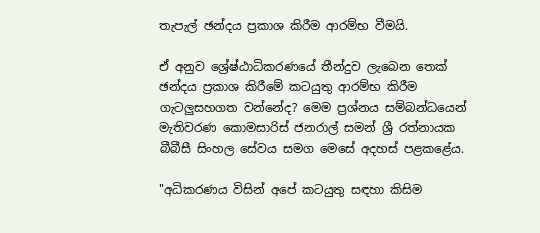තැපැල් ඡන්දය ප්‍රකාශ කිරීම ආරම්භ වීමයි.

ඒ අනුව ශ්‍රේෂ්ඨාධිකරණයේ තීන්දුව ලැබෙන තෙක් ඡන්දය ප්‍රකාශ කිරීමේ කටයුතු ආරම්භ කිරීම ගැටලුසහගත වන්නේද? මෙම ප්‍රශ්නය සම්බන්ධයෙන් මැතිවරණ කොමසාරිස් ජනරාල් සමන් ශ්‍රී රත්නායක බීබීසී සිංහල සේවය සමග මෙසේ අදහස් පළකළේය.

"අධිකරණය විසින් අපේ කටයුතු සඳහා කිසිම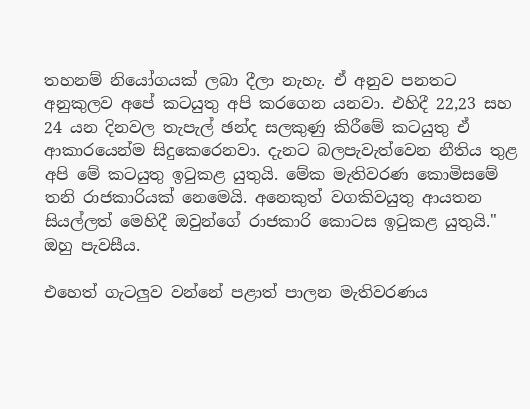තහනම් නියෝගයක් ලබා දීලා නැහැ. ඒ අනුව පනතට අනුකුලව අපේ කටයුතු අපි කරගෙන යනවා. එහිදී 22,23 සහ 24 යන දිනවල තැපැල් ඡන්ද සලකුණු කිරීමේ කටයුතු ඒ ආකාරයෙන්ම සිදුකෙරෙනවා. දැනට බලපැවැත්වෙන නීතිය තුළ අපි මේ කටයුතු ඉටුකළ යුතුයි. මේක මැතිවරණ කොමිසමේ තනි රාජකාරියක් නෙමෙයි. අනෙකුත් වගකිවයුතු ආයතන සියල්ලත් මෙහිදී ඔවුන්ගේ රාජකාරි කොටස ඉටුකළ යුතුයි." ඔහු පැවසීය.

එහෙත් ගැටලුව වන්නේ පළාත් පාලන මැතිවරණය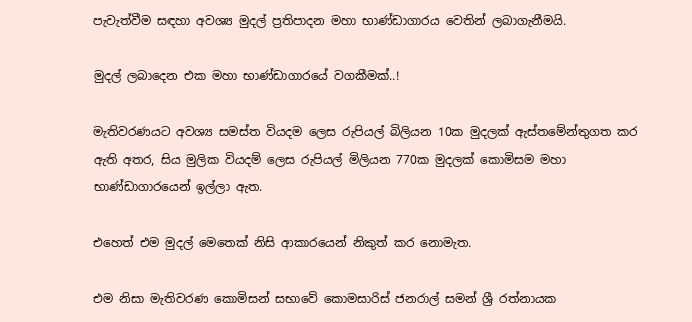පැවැත්වීම සඳහා අවශ්‍ය මුදල් ප්‍රතිපාදන මහා භාණ්ඩාගාරය වෙතින් ලබාගැනීමයි.

මුදල් ලබාදෙන එක මහා භාණ්ඩාගාරයේ වගකීමක්..!

මැතිවරණයට අවශ්‍ය සමස්ත වියදම ලෙස රුපියල් බිලියන 10ක මුදලක් ඇස්තමේන්තුගත කර ඇති අතර, සිය මුලික වියදම් ලෙස රුපියල් මිලියන 770ක මුදලක් කොමිසම මහා භාණ්ඩාගාරයෙන් ඉල්ලා ඇත.

එහෙත් එම මුදල් මෙතෙක් නිසි ආකාරයෙන් නිකුත් කර නොමැත.

එම නිසා මැතිවරණ කොමිසන් සභාවේ කොමසාරිස් ජනරාල් සමන් ශ්‍රී රත්නායක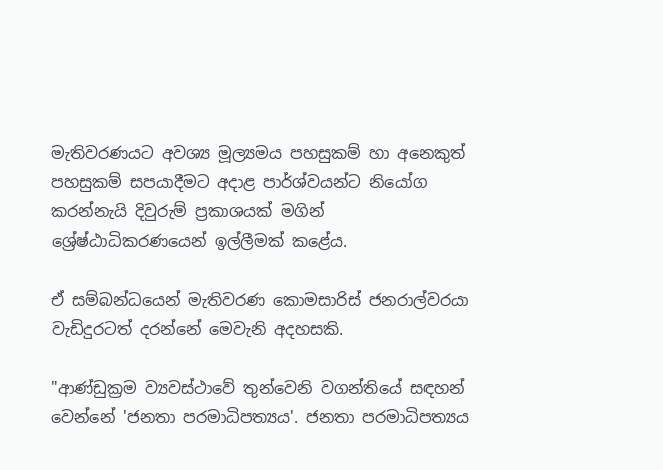මැතිවරණයට අවශ්‍ය මූල්‍යමය පහසුකම් හා අනෙකුත් පහසුකම් සපයාදීමට අදාළ පාර්ශ්වයන්ට නියෝග කරන්නැයි දිවුරුම් ප්‍රකාශයක් මගින් ශ්‍රේෂ්ඨාධිකරණයෙන් ඉල්ලීමක් කළේය.

ඒ සම්බන්ධයෙන් මැතිවරණ කොමසාරිස් ජනරාල්වරයා වැඩිදුරටත් දරන්නේ මෙවැනි අදහසකි.

"ආණ්ඩුක්‍රම ව්‍යවස්ථාවේ තුන්වෙනි වගන්තියේ සඳහන් වෙන්නේ 'ජනතා පරමාධිපත්‍යය'. ජනතා පරමාධිපත්‍යය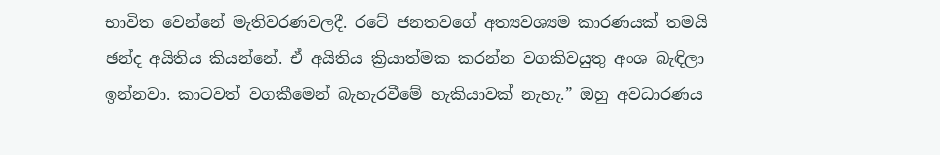භාවිත වෙන්නේ මැතිවරණවලදී. රටේ ජනතවගේ අත්‍යවශ්‍යම කාරණයක් තමයි ඡන්ද අයිතිය කියන්නේ. ඒ අයිතිය ක්‍රියාත්මක කරන්න වගකිවයුතු අංශ බැඳිලා ඉන්නවා. කාටවත් වගකීමෙන් බැහැරවීමේ හැකියාවක් නැහැ.” ඔහු අවධාරණය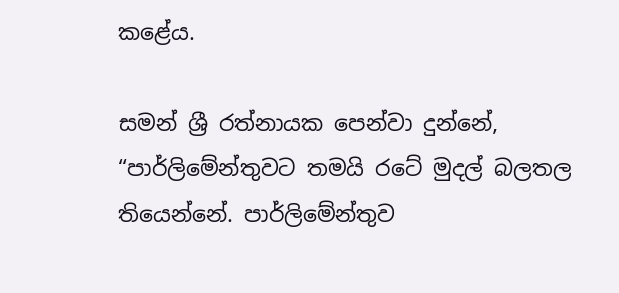කළේය.

සමන් ශ්‍රී රත්නායක පෙන්වා දුන්නේ, “පාර්ලිමේන්තුවට තමයි රටේ මුදල් බලතල තියෙන්නේ. පාර්ලිමේන්තුව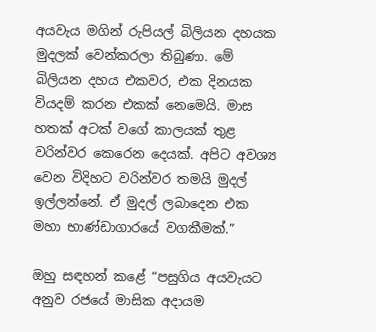අයවැය මගින් රුපියල් බිලියන දහයක මුදලක් වෙන්කරලා තිබුණා. මේ බිලියන දහය එකවර, එක දිනයක වියදම් කරන එකක් නෙමෙයි. මාස හතක් අටක් වගේ කාලයක් තුළ වරින්වර කෙරෙන දෙයක්. අපිට අවශ්‍ය වෙන විදිහට වරින්වර තමයි මුදල් ඉල්ලන්නේ. ඒ මුදල් ලබාදෙන එක මහා භාණ්ඩාගාරයේ වගකීමක්.”

ඔහු සඳහන් කළේ “පසුගිය අයවැයට අනුව රජයේ මාසික අදායම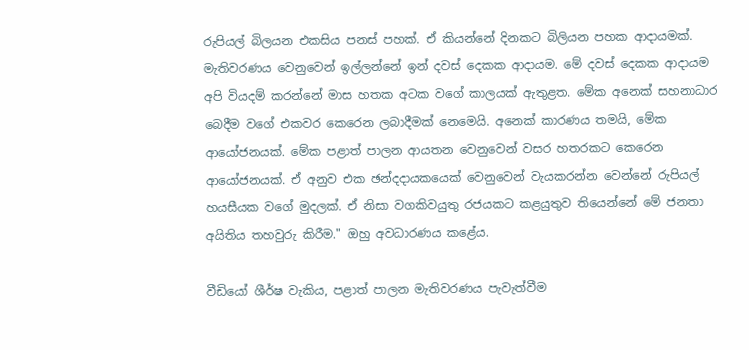රුපියල් බිලයන එකසිය පනස් පහක්. ඒ කියන්නේ දිනකට බිලියන පහක ආදායමක්. මැතිවරණය වෙනුවෙන් ඉල්ලන්නේ ඉන් දවස් දෙකක ආදායම. මේ දවස් දෙකක ආදායම අපි වියදම් කරන්නේ මාස හතක අටක වගේ කාලයක් ඇතුළත. මේක අනෙක් සහනාධාර බෙදීම වගේ එකවර කෙරෙන ලබාදීමක් නෙමෙයි. අනෙක් කාරණය තමයි, මේක ආයෝජනයක්. මේක පළාත් පාලන ආයතන වෙනුවෙන් වසර හතරකට කෙරෙන ආයෝජනයක්. ඒ අනුව එක ඡන්දදායකයෙක් වෙනුවෙන් වැයකරන්න වෙන්නේ රුපියල් හයසීයක වගේ මුදලක්. ඒ නිසා වගකිවයුතු රජයකට කළයුතුව තියෙන්නේ මේ ජනතා අයිතිය තහවුරු කිරීම." ඔහු අවධාරණය කළේය.

වීඩියෝ ශීර්ෂ වැකිය, පළාත් පාලන මැතිවරණය පැවැත්වීම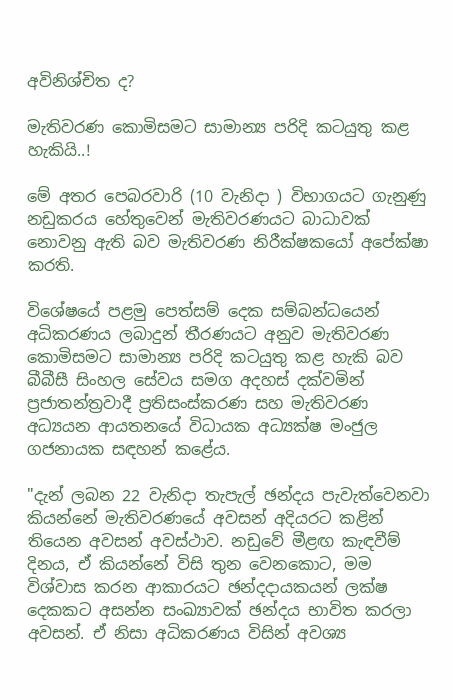අවිනිශ්චිත ද?

මැතිවරණ කොමිසමට සාමාන්‍ය පරිදි කටයුතු කළ හැකියි..!

මේ අතර පෙබරවාරි (10 වැනිදා ) විභාගයට ගැනුණු නඩුකරය හේතුවෙන් මැතිවරණයට බාධාවක් නොවනු ඇති බව මැතිවරණ නිරීක්ෂකයෝ අපේක්ෂා කරති.

විශේෂයේ පළමු පෙත්සම් දෙක සම්බන්ධයෙන් අධිකරණය ලබාදුන් තීරණයට අනුව මැතිවරණ කොමිසමට සාමාන්‍ය පරිදි කටයුතු කළ හැකි බව බීබීසී සිංහල සේවය සමග අදහස් දක්වමින් ප්‍රජාතන්ත්‍රවාදී ප්‍රතිසංස්කරණ සහ මැතිවරණ අධ්‍යයන ආයතනයේ විධායක අධ්‍යක්ෂ මංජුල ගජනායක සඳහන් කළේය.

"දැන් ලබන 22 වැනිදා තැපැල් ඡන්දය පැවැත්වෙනවා කියන්නේ මැතිවරණයේ අවසන් අදියරට කළින් තියෙන අවසන් අවස්ථාව. නඩුවේ මීළඟ කැඳවීම් දිනය, ඒ කියන්නේ විසි තුන වෙනකොට, මම විශ්වාස කරන ආකාරයට ඡන්දදායකයන් ලක්ෂ දෙකකට අසන්න සංඛ්‍යාවක් ඡන්දය භාවිත කරලා අවසන්. ඒ නිසා අධිකරණය විසින් අවශ්‍ය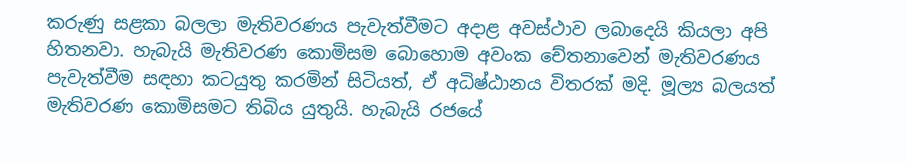කරුණු සළකා බලලා මැතිවරණය පැවැත්වීමට අදාළ අවස්ථාව ලබාදෙයි කියලා අපි හිතනවා. හැබැයි මැතිවරණ කොමිසම බොහොම අවංක චේතනාවෙන් මැතිවරණය පැවැත්වීම සඳහා කටයුතු කරමින් සිටියත්, ඒ අධිෂ්ඨානය විතරක් මදි. මූල්‍ය බලයත් මැතිවරණ කොමිසමට තිබිය යුතුයි. හැබැයි රජයේ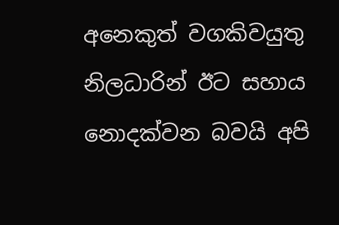අනෙකුත් වගකිවයුතු නිලධාරින් ඊට සහාය නොදක්වන බවයි අපි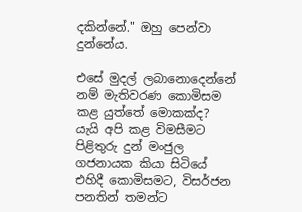දකින්නේ." ඔහු පෙන්වා දුන්නේය.

එසේ මුදල් ලබානොදෙන්නේ නම් මැතිවරණ කොමිසම කළ යුත්තේ මොකක්ද? යැයි අපි කළ විමසීමට පිළිතුරු දුන් මංජුල ගජනායක කියා සිටියේ එහිදී කොමිසමට, විසර්ජන පනතින් තමන්ට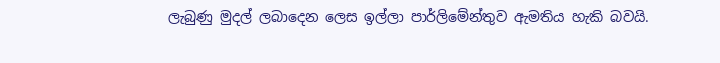ලැබුණු මුදල් ලබාදෙන ලෙස ඉල්ලා පාර්ලිමේන්තුව ඇමතිය හැකි බවයි.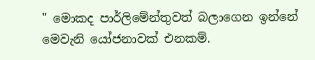" මොකද පාර්ලිමේන්තුවත් බලාගෙන ඉන්නේ මෙවැනි යෝජනාවක් එනකම්.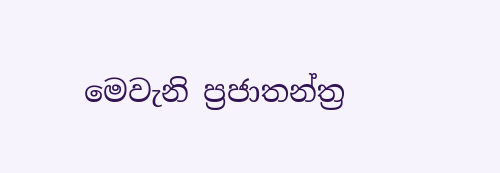මෙවැනි ප්‍රජාතන්ත්‍ර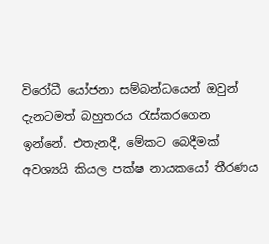විරෝධී යෝජනා සම්බන්ධයෙන් ඔවුන් දැනටමත් බහුතරය රැස්කරගෙන ඉන්නේ. එතැනදී, මේකට බෙදීමක් අවශ්‍යයි කියල පක්ෂ නායකයෝ තීරණය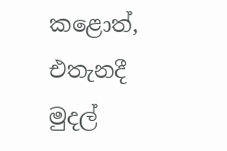කළොත්, එතැනදී මුදල්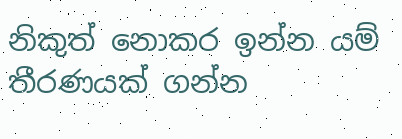නිකුත් නොකර ඉන්න යම් තීරණයක් ගන්න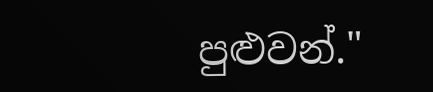පුළුවන්."